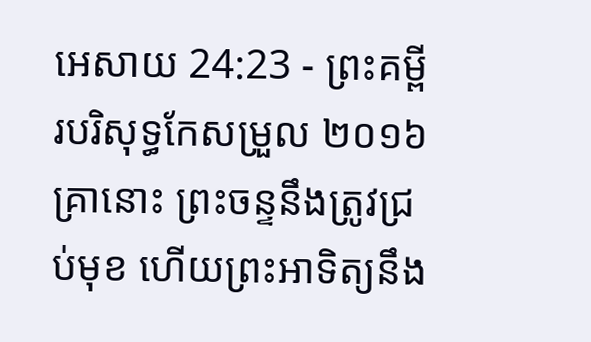អេសាយ 24:23 - ព្រះគម្ពីរបរិសុទ្ធកែសម្រួល ២០១៦ គ្រានោះ ព្រះចន្ទនឹងត្រូវជ្រប់មុខ ហើយព្រះអាទិត្យនឹង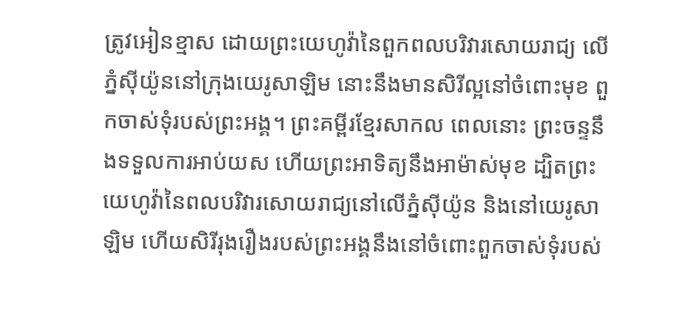ត្រូវអៀនខ្មាស ដោយព្រះយេហូវ៉ានៃពួកពលបរិវារសោយរាជ្យ លើភ្នំស៊ីយ៉ូននៅក្រុងយេរូសាឡិម នោះនឹងមានសិរីល្អនៅចំពោះមុខ ពួកចាស់ទុំរបស់ព្រះអង្គ។ ព្រះគម្ពីរខ្មែរសាកល ពេលនោះ ព្រះចន្ទនឹងទទួលការអាប់យស ហើយព្រះអាទិត្យនឹងអាម៉ាស់មុខ ដ្បិតព្រះយេហូវ៉ានៃពលបរិវារសោយរាជ្យនៅលើភ្នំស៊ីយ៉ូន និងនៅយេរូសាឡិម ហើយសិរីរុងរឿងរបស់ព្រះអង្គនឹងនៅចំពោះពួកចាស់ទុំរបស់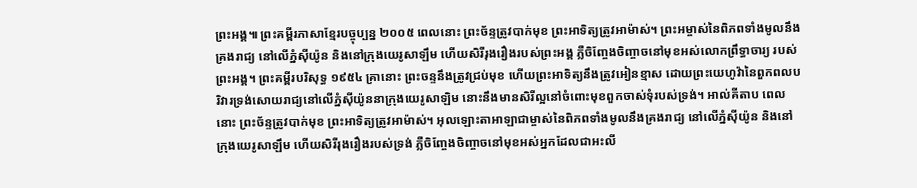ព្រះអង្គ៕ ព្រះគម្ពីរភាសាខ្មែរបច្ចុប្បន្ន ២០០៥ ពេលនោះ ព្រះច័ន្ទត្រូវបាក់មុខ ព្រះអាទិត្យត្រូវអាម៉ាស់។ ព្រះអម្ចាស់នៃពិភពទាំងមូលនឹងគ្រងរាជ្យ នៅលើភ្នំស៊ីយ៉ូន និងនៅក្រុងយេរូសាឡឹម ហើយសិរីរុងរឿងរបស់ព្រះអង្គ ភ្លឺចិញ្ចែងចិញ្ចាចនៅមុខអស់លោកព្រឹទ្ធាចារ្យ របស់ព្រះអង្គ។ ព្រះគម្ពីរបរិសុទ្ធ ១៩៥៤ គ្រានោះ ព្រះចន្ទនឹងត្រូវជ្រប់មុខ ហើយព្រះអាទិត្យនឹងត្រូវអៀនខ្មាស ដោយព្រះយេហូវ៉ានៃពួកពលបរិវារទ្រង់សោយរាជ្យនៅលើភ្នំស៊ីយ៉ូននាក្រុងយេរូសាឡិម នោះនឹងមានសិរីល្អនៅចំពោះមុខពួកចាស់ទុំរបស់ទ្រង់។ អាល់គីតាប ពេលនោះ ព្រះច័ន្ទត្រូវបាក់មុខ ព្រះអាទិត្យត្រូវអាម៉ាស់។ អុលឡោះតាអាឡាជាម្ចាស់នៃពិភពទាំងមូលនឹងគ្រងរាជ្យ នៅលើភ្នំស៊ីយ៉ូន និងនៅក្រុងយេរូសាឡឹម ហើយសិរីរុងរឿងរបស់ទ្រង់ ភ្លឺចិញ្ចែងចិញ្ចាចនៅមុខអស់អ្នកដែលជាអះលី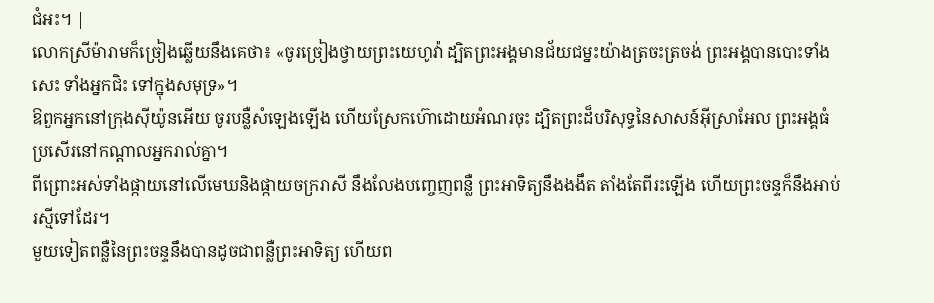ជំអះ។ |
លោកស្រីម៉ារាមក៏ច្រៀងឆ្លើយនឹងគេថា៖ «ចូរច្រៀងថ្វាយព្រះយេហូវ៉ា ដ្បិតព្រះអង្គមានជ័យជម្នះយ៉ាងត្រចះត្រចង់ ព្រះអង្គបានបោះទាំងសេះ ទាំងអ្នកជិះ ទៅក្នុងសមុទ្រ»។
ឱពួកអ្នកនៅក្រុងស៊ីយ៉ូនអើយ ចូរបន្លឺសំឡេងឡើង ហើយស្រែកហ៊ោដោយអំណរចុះ ដ្បិតព្រះដ៏បរិសុទ្ធនៃសាសន៍អ៊ីស្រាអែល ព្រះអង្គធំប្រសើរនៅកណ្ដាលអ្នករាល់គ្នា។
ពីព្រោះអស់ទាំងផ្កាយនៅលើមេឃនិងផ្កាយចក្ររាសី នឹងលែងបញ្ចេញពន្លឺ ព្រះអាទិត្យនឹងងងឹត តាំងតែពីរះឡើង ហើយព្រះចន្ទក៏នឹងអាប់រស្មីទៅដែរ។
មួយទៀតពន្លឺនៃព្រះចន្ទនឹងបានដូចជាពន្លឺព្រះអាទិត្យ ហើយព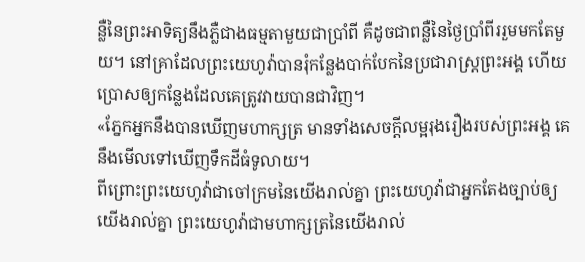ន្លឺនៃព្រះអាទិត្យនឹងភ្លឺជាងធម្មតាមួយជាប្រាំពី គឺដូចជាពន្លឺនៃថ្ងៃប្រាំពីររួមមកតែមួយ។ នៅគ្រាដែលព្រះយេហូវ៉ាបានរុំកន្លែងបាក់បែកនៃប្រជារាស្ត្រព្រះអង្គ ហើយប្រោសឲ្យកន្លែងដែលគេត្រូវវាយបានជាវិញ។
«ភ្នែកអ្នកនឹងបានឃើញមហាក្សត្រ មានទាំងសេចក្ដីលម្អរុងរឿងរបស់ព្រះអង្គ គេនឹងមើលទៅឃើញទឹកដីធំទូលាយ។
ពីព្រោះព្រះយេហូវ៉ាជាចៅក្រមនៃយើងរាល់គ្នា ព្រះយេហូវ៉ាជាអ្នកតែងច្បាប់ឲ្យយើងរាល់គ្នា ព្រះយេហូវ៉ាជាមហាក្សត្រនៃយើងរាល់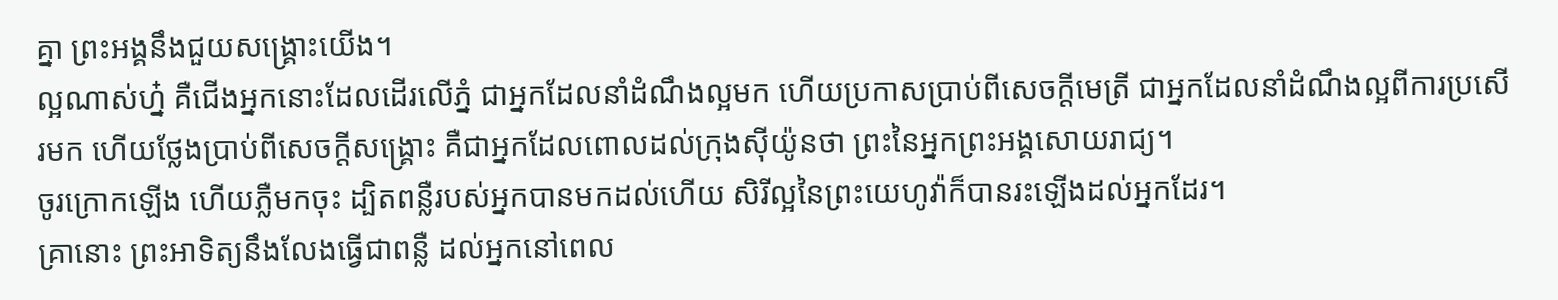គ្នា ព្រះអង្គនឹងជួយសង្គ្រោះយើង។
ល្អណាស់ហ្ន៎ គឺជើងអ្នកនោះដែលដើរលើភ្នំ ជាអ្នកដែលនាំដំណឹងល្អមក ហើយប្រកាសប្រាប់ពីសេចក្ដីមេត្រី ជាអ្នកដែលនាំដំណឹងល្អពីការប្រសើរមក ហើយថ្លែងប្រាប់ពីសេចក្ដីសង្គ្រោះ គឺជាអ្នកដែលពោលដល់ក្រុងស៊ីយ៉ូនថា ព្រះនៃអ្នកព្រះអង្គសោយរាជ្យ។
ចូរក្រោកឡើង ហើយភ្លឺមកចុះ ដ្បិតពន្លឺរបស់អ្នកបានមកដល់ហើយ សិរីល្អនៃព្រះយេហូវ៉ាក៏បានរះឡើងដល់អ្នកដែរ។
គ្រានោះ ព្រះអាទិត្យនឹងលែងធ្វើជាពន្លឺ ដល់អ្នកនៅពេល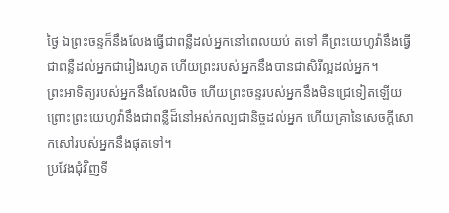ថ្ងៃ ឯព្រះចន្ទក៏នឹងលែងធ្វើជាពន្លឺដល់អ្នកនៅពេលយប់ តទៅ គឺព្រះយេហូវ៉ានឹងធ្វើជាពន្លឺដល់អ្នកជារៀងរហូត ហើយព្រះរបស់អ្នកនឹងបានជាសិរីល្អដល់អ្នក។
ព្រះអាទិត្យរបស់អ្នកនឹងលែងលិច ហើយព្រះចន្ទរបស់អ្នកនឹងមិនជ្រេទៀតឡើយ ព្រោះព្រះយេហូវ៉ានឹងជាពន្លឺដ៏នៅអស់កល្បជានិច្ចដល់អ្នក ហើយគ្រានៃសេចក្ដីសោកសៅរបស់អ្នកនឹងផុតទៅ។
ប្រវែងជុំវិញទី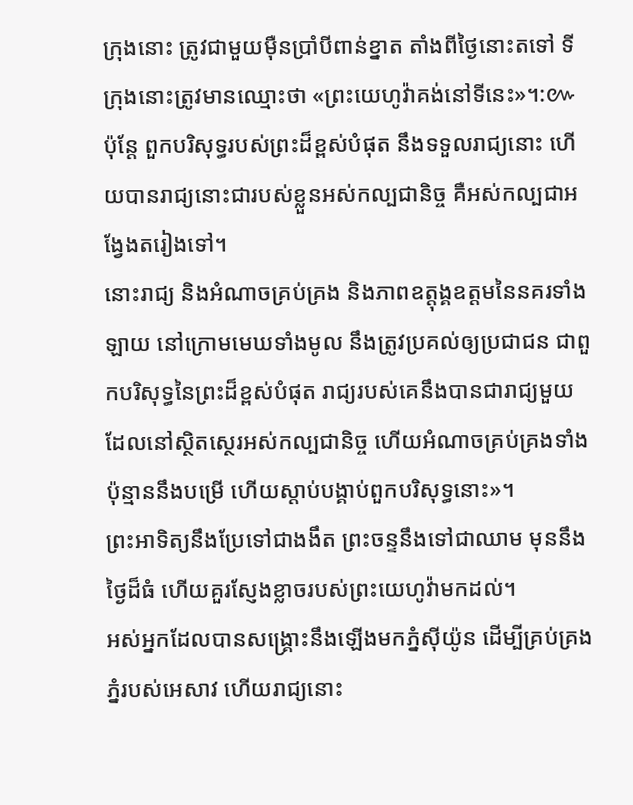ក្រុងនោះ ត្រូវជាមួយម៉ឺនប្រាំបីពាន់ខ្នាត តាំងពីថ្ងៃនោះតទៅ ទីក្រុងនោះត្រូវមានឈ្មោះថា «ព្រះយេហូវ៉ាគង់នៅទីនេះ»។:៚
ប៉ុន្ដែ ពួកបរិសុទ្ធរបស់ព្រះដ៏ខ្ពស់បំផុត នឹងទទួលរាជ្យនោះ ហើយបានរាជ្យនោះជារបស់ខ្លួនអស់កល្បជានិច្ច គឺអស់កល្បជាអង្វែងតរៀងទៅ។
នោះរាជ្យ និងអំណាចគ្រប់គ្រង និងភាពឧត្តុង្គឧត្តមនៃនគរទាំងឡាយ នៅក្រោមមេឃទាំងមូល នឹងត្រូវប្រគល់ឲ្យប្រជាជន ជាពួកបរិសុទ្ធនៃព្រះដ៏ខ្ពស់បំផុត រាជ្យរបស់គេនឹងបានជារាជ្យមួយ ដែលនៅស្ថិតស្ថេរអស់កល្បជានិច្ច ហើយអំណាចគ្រប់គ្រងទាំងប៉ុន្មាននឹងបម្រើ ហើយស្តាប់បង្គាប់ពួកបរិសុទ្ធនោះ»។
ព្រះអាទិត្យនឹងប្រែទៅជាងងឹត ព្រះចន្ទនឹងទៅជាឈាម មុននឹងថ្ងៃដ៏ធំ ហើយគួរស្ញែងខ្លាចរបស់ព្រះយេហូវ៉ាមកដល់។
អស់អ្នកដែលបានសង្គ្រោះនឹងឡើងមកភ្នំស៊ីយ៉ូន ដើម្បីគ្រប់គ្រងភ្នំរបស់អេសាវ ហើយរាជ្យនោះ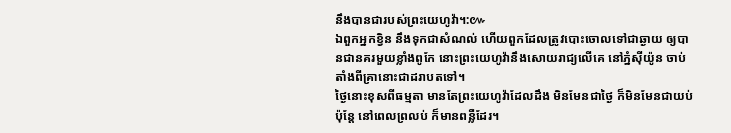នឹងបានជារបស់ព្រះយេហូវ៉ា។:៚
ឯពួកអ្នកខ្វិន នឹងទុកជាសំណល់ ហើយពួកដែលត្រូវបោះចោលទៅជាឆ្ងាយ ឲ្យបានជានគរមួយខ្លាំងពូកែ នោះព្រះយេហូវ៉ានឹងសោយរាជ្យលើគេ នៅភ្នំស៊ីយ៉ូន ចាប់តាំងពីគ្រានោះជាដរាបតទៅ។
ថ្ងៃនោះខុសពីធម្មតា មានតែព្រះយេហូវ៉ាដែលដឹង មិនមែនជាថ្ងៃ ក៏មិនមែនជាយប់ ប៉ុន្តែ នៅពេលព្រលប់ ក៏មានពន្លឺដែរ។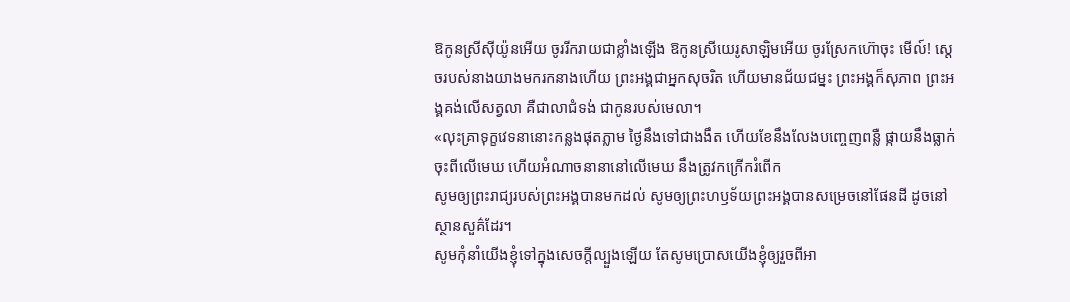ឱកូនស្រីស៊ីយ៉ូនអើយ ចូររីករាយជាខ្លាំងឡើង ឱកូនស្រីយេរូសាឡិមអើយ ចូរស្រែកហ៊ោចុះ មើល៍! ស្តេចរបស់នាងយាងមករកនាងហើយ ព្រះអង្គជាអ្នកសុចរិត ហើយមានជ័យជម្នះ ព្រះអង្គក៏សុភាព ព្រះអង្គគង់លើសត្វលា គឺជាលាជំទង់ ជាកូនរបស់មេលា។
«លុះគ្រាទុក្ខវេទនានោះកន្លងផុតភ្លាម ថ្ងៃនឹងទៅជាងងឹត ហើយខែនឹងលែងបញ្ចេញពន្លឺ ផ្កាយនឹងធ្លាក់ចុះពីលើមេឃ ហើយអំណាចនានានៅលើមេឃ នឹងត្រូវកក្រើករំពើក
សូមឲ្យព្រះរាជ្យរបស់ព្រះអង្គបានមកដល់ សូមឲ្យព្រះហឫទ័យព្រះអង្គបានសម្រេចនៅផែនដី ដូចនៅស្ថានសួគ៌ដែរ។
សូមកុំនាំយើងខ្ញុំទៅក្នុងសេចក្តីល្បួងឡើយ តែសូមប្រោសយើងខ្ញុំឲ្យរួចពីអា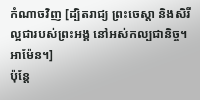កំណាចវិញ [ដ្បិតរាជ្យ ព្រះចេស្តា និងសិរីល្អជារបស់ព្រះអង្គ នៅអស់កល្បជានិច្ច។ អាម៉ែន។]
ប៉ុន្ដែ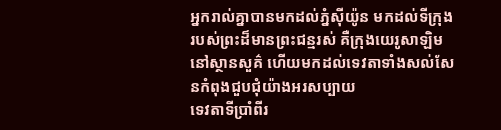អ្នករាល់គ្នាបានមកដល់ភ្នំស៊ីយ៉ូន មកដល់ទីក្រុងរបស់ព្រះដ៏មានព្រះជន្មរស់ គឺក្រុងយេរូសាឡិមនៅស្ថានសួគ៌ ហើយមកដល់ទេវតាទាំងសល់សែនកំពុងជួបជុំយ៉ាងអរសប្បាយ
ទេវតាទីប្រាំពីរ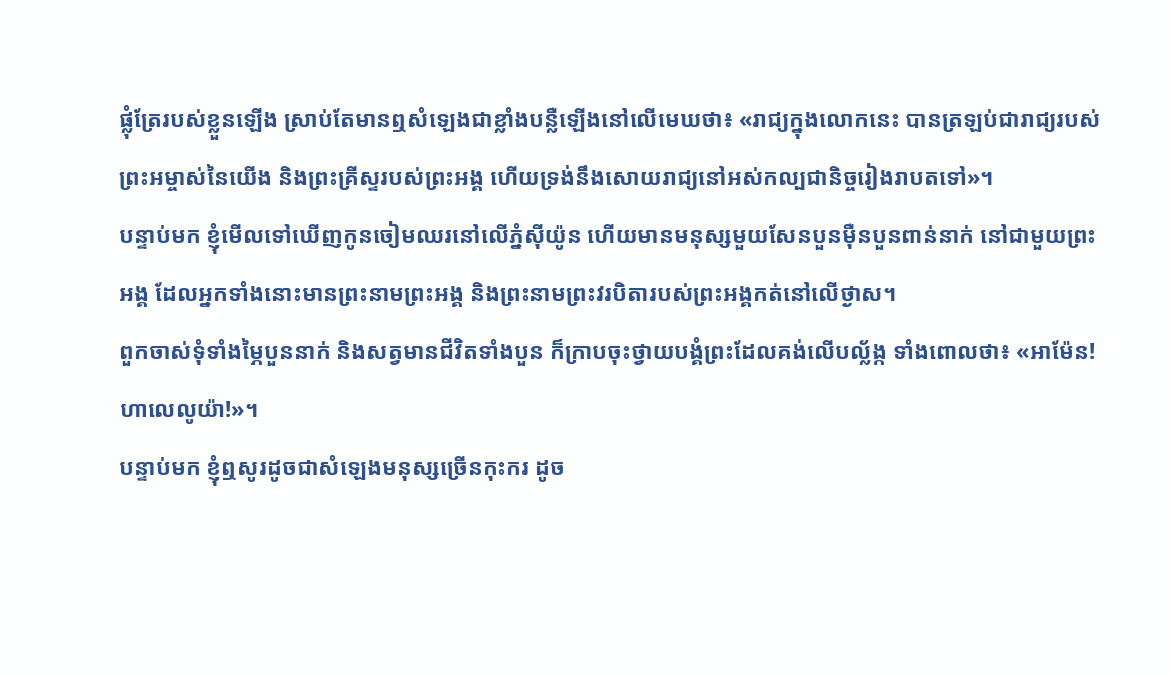ផ្លុំត្រែរបស់ខ្លួនឡើង ស្រាប់តែមានឮសំឡេងជាខ្លាំងបន្លឺឡើងនៅលើមេឃថា៖ «រាជ្យក្នុងលោកនេះ បានត្រឡប់ជារាជ្យរបស់ព្រះអម្ចាស់នៃយើង និងព្រះគ្រីស្ទរបស់ព្រះអង្គ ហើយទ្រង់នឹងសោយរាជ្យនៅអស់កល្បជានិច្ចរៀងរាបតទៅ»។
បន្ទាប់មក ខ្ញុំមើលទៅឃើញកូនចៀមឈរនៅលើភ្នំស៊ីយ៉ូន ហើយមានមនុស្សមួយសែនបួនម៉ឺនបួនពាន់នាក់ នៅជាមួយព្រះអង្គ ដែលអ្នកទាំងនោះមានព្រះនាមព្រះអង្គ និងព្រះនាមព្រះវរបិតារបស់ព្រះអង្គកត់នៅលើថ្ងាស។
ពួកចាស់ទុំទាំងម្ភៃបួននាក់ និងសត្វមានជីវិតទាំងបួន ក៏ក្រាបចុះថ្វាយបង្គំព្រះដែលគង់លើបល្ល័ង្ក ទាំងពោលថា៖ «អាម៉ែន! ហាលេលូយ៉ា!»។
បន្ទាប់មក ខ្ញុំឮសូរដូចជាសំឡេងមនុស្សច្រើនកុះករ ដូច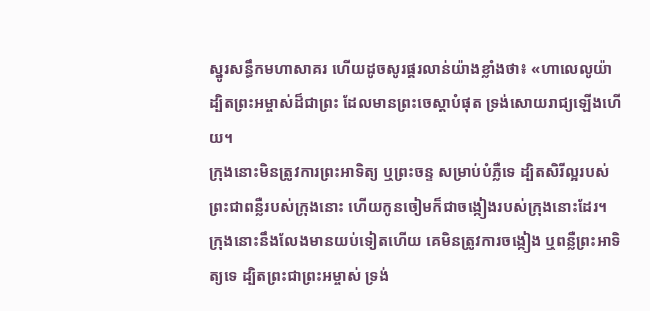ស្នូរសន្ធឹកមហាសាគរ ហើយដូចសូរផ្គរលាន់យ៉ាងខ្លាំងថា៖ «ហាលេលូយ៉ា ដ្បិតព្រះអម្ចាស់ដ៏ជាព្រះ ដែលមានព្រះចេស្តាបំផុត ទ្រង់សោយរាជ្យឡើងហើយ។
ក្រុងនោះមិនត្រូវការព្រះអាទិត្យ ឬព្រះចន្ទ សម្រាប់បំភ្លឺទេ ដ្បិតសិរីល្អរបស់ព្រះជាពន្លឺរបស់ក្រុងនោះ ហើយកូនចៀមក៏ជាចង្កៀងរបស់ក្រុងនោះដែរ។
ក្រុងនោះនឹងលែងមានយប់ទៀតហើយ គេមិនត្រូវការចង្កៀង ឬពន្លឺព្រះអាទិត្យទេ ដ្បិតព្រះជាព្រះអម្ចាស់ ទ្រង់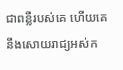ជាពន្លឺរបស់គេ ហើយគេនឹងសោយរាជ្យអស់ក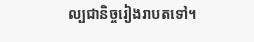ល្បជានិច្ចរៀងរាបតទៅ។